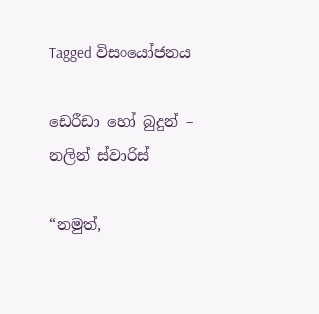Tagged විසංයෝජනය

ඩෙරීඩා හෝ බුදුන් – නලින් ස්වාරිස්

“නමුත්,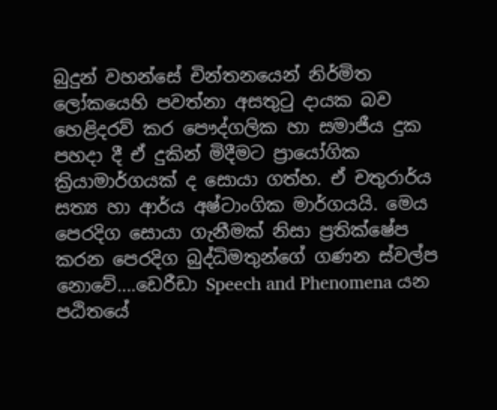බුදුන් වහන්සේ චින්තනයෙන් නිර්මිත ලෝකයෙහි පවත්නා අසතුටු දායක බව හෙළිදරව් කර පෞද්ගලික හා සමාජීය දුක පහදා දී ඒ දුකින් මිදීමට ප්‍රායෝගික ක්‍රියාමාර්ගයක් ද සොයා ගත්හ. ඒ චතුරාර්ය සත්‍ය හා ආර්ය අෂ්ටාංගික මාර්ගයයි. මෙය පෙරදිග සොයා ගැනීමක් නිසා ප්‍රතික්ෂේප කරන පෙරදිග බුද්ධිමතුන්ගේ ගණන ස්වල්ප නොවේ….ඩෙරීඩා Speech and Phenomena යන පඨිතයේ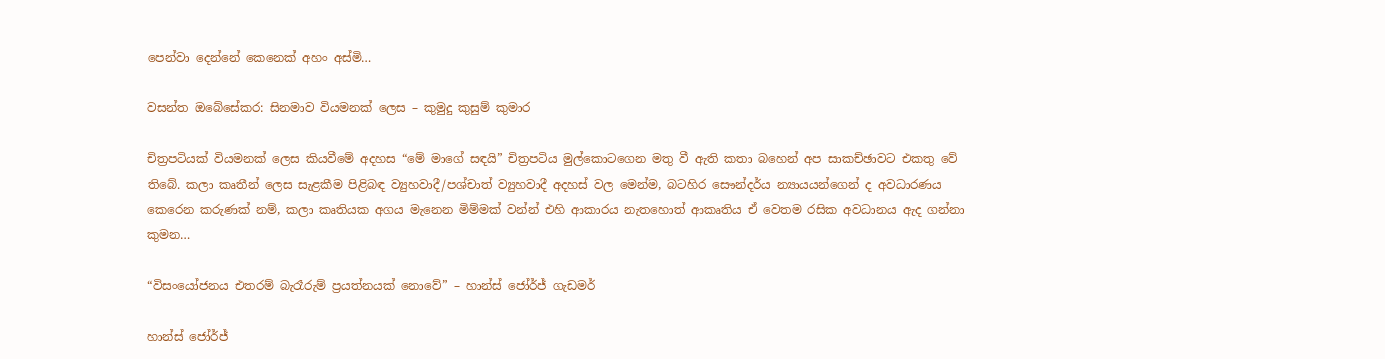පෙන්වා දෙන්නේ කෙනෙක් අහං අස්මි…

වසන්ත ඔබේසේකර: සිනමාව වියමනක් ලෙස – කුමුදු කුසුම් කුමාර

චිත්‍රපටියක් වියමනක් ලෙස කියවීමේ අදහස “මේ මාගේ සඳයි” චිත්‍රපටිය මුල්කොටගෙන මතු වී ඇති කතා බහෙන් අප සාකච්ඡාවට එකතු වේ තිබේ. කලා කෘතීන් ලෙස සැළකීම පිළිබඳ ව්‍යුහවාදී/පශ්චාත් ව්‍යුහවාදී අදහස් වල මෙන්ම, බටහිර සෞන්දර්ය න්‍යායයන්ගෙන් ද අවධාරණය කෙරෙන කරුණක් නම්, කලා කෘතියක අගය මැනෙන මිම්මක් වන්න් එහි ආකාරය නැතහොත් ආකෘතිය ඒ වෙතම රසික අවධානය ඇද ගන්නා කුමන…

“විසංයෝජනය එතරම් බැරෑරුම් ප්‍රයත්නයක් නොවේ” – හාන්ස් ජෝර්ජ් ගැඩමර්

හාන්ස් ජෝර්ජ්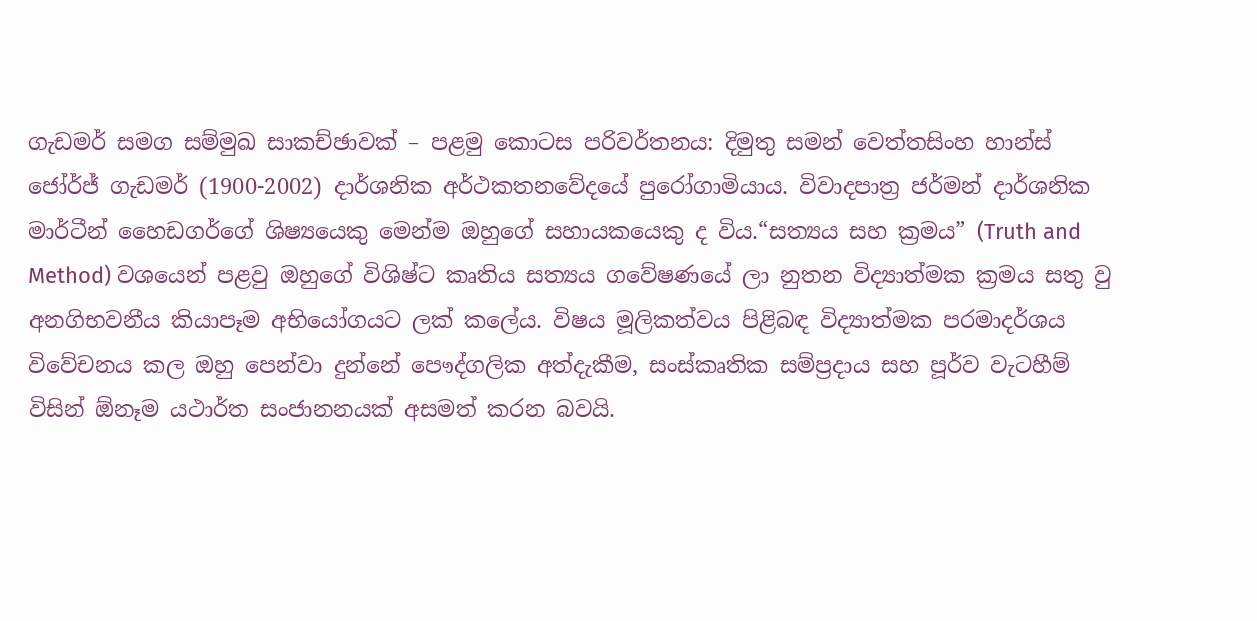ගැඩමර් සමග සම්මුඛ සාකච්ඡාවක් – පළමු කොටස පරිවර්තනය: දිමුතු සමන් වෙත්තසිංහ හාන්ස් ජෝර්ජ් ගැඩමර් (1900-2002) දාර්ශනික අර්ථකතනවේදයේ පුරෝගාමියාය. විවාදපාත්‍ර ජර්මන් දාර්ශනික මාර්ටීන් හෛඩගර්ගේ ශිෂ්‍යයෙකු මෙන්ම ඔහුගේ සහායකයෙකු ද විය.“සත්‍යය සහ ක්‍රමය” (Truth and Method) වශයෙන් පළවු ඔහුගේ විශිෂ්ට කෘතිය සත්‍යය ගවේෂණයේ ලා නුතන විද්‍යාත්මක ක්‍රමය සතු වු අනගිභවනීය කියාපෑම අභියෝගයට ලක් කලේය. විෂය මූලිකත්වය පිළිබඳ විද්‍යාත්මක පරමාදර්ශය විවේචනය කල ඔහු පෙන්වා දුන්නේ පෞද්ගලික අත්දැකීම, සංස්කෘතික සම්ප්‍රදාය සහ පූර්ව වැටහීම් විසින් ඕනෑම යථාර්ත සංජානනයක් අසමත් කරන බවයි.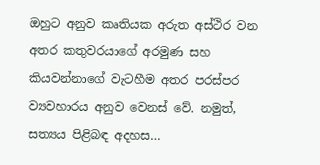ඔහුට අනුව කෘතියක අරුත අස්ථිර වන අතර කතුවරයාගේ අරමුණ සහ කියවන්නාගේ වැටහීම අතර පරස්පර ව්‍යවහාරය අනුව වෙනස් වේ. නමුත්, සත්‍යය පිළිබඳ අදහස…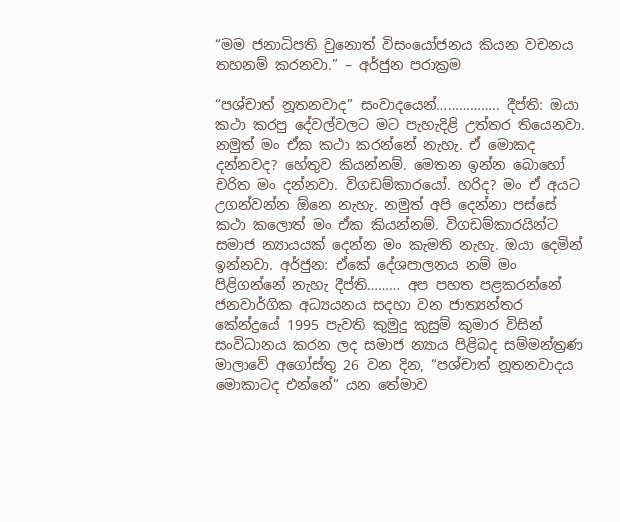“මම ජනාධිපති වුනොත් විසංයෝජනය කියන වචනය තහනම් කරනවා.” – අර්ජුන පරාක්‍රම

“පශ්චාත් නූතනවාද” සංවාදයෙන්…………….. දීප්ති: ඔයා කථා කරපු දේවල්වලට මට පැහැදිළි උත්තර තියෙනවා. නමුත් මං ඒක කථා කරන්නේ නැහැ. ඒ මොකද දන්නවද? හේතුව කියන්නම්. මෙතන ඉන්න බොහෝ චරිත මං දන්නවා. විගඩම්කාරයෝ. හරිද? මං ඒ අයට උගන්වන්න ඕනෙ නැහැ. නමුත් අපි දෙන්නා පස්සේ කථා කලොත් මං ඒක කියන්නම්. විගඩම්කාරයින්ට සමාජ න්‍යායයක් දෙන්න මං කැමති නැහැ. ඔයා දෙමින් ඉන්නවා. අර්ජුන: ඒකේ දේශපාලනය නම් මං පිළිගන්නේ නැහැ දීප්ති……… අප පහත පළකරන්නේ ජනවාර්ගික අධ්‍යයනය සදහා වන ජාත්‍යන්තර කේන්ද්‍රයේ 1995 පැවති කුමුදු කුසුම් කුමාර විසින් සංවිධානය කරන ලද සමාජ න්‍යාය පිළිබද සම්මන්ත්‍රණ මාලාවේ අගෝස්තු 26 වන දින, “පශ්චාත් නූතනවාදය මොකාටද එන්නේ” යන තේමාව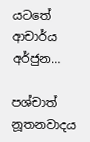යටතේ ආචාර්ය අර්ජුන…

පශ්චාත් නූතනවාදය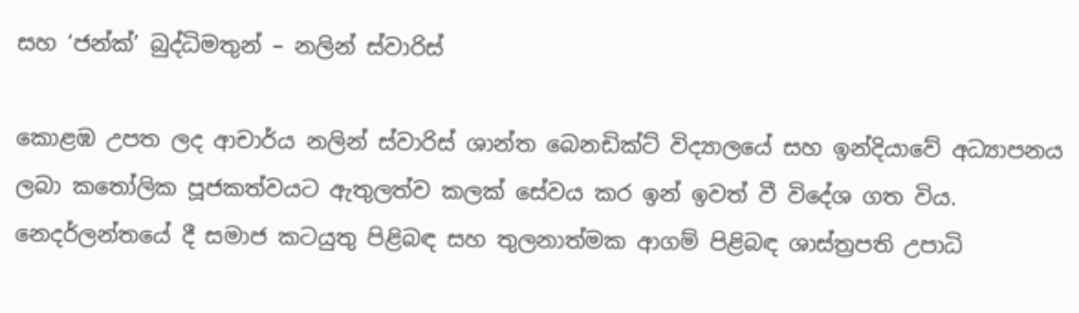සහ ‘ජන්ක්’ බුද්ධිමතුන් – නලින් ස්වාරිස්

කොළඹ උපත ලද ආචාර්ය නලින් ස්වාරිස් ශාන්ත බෙනඩික්ට් විද්‍යාලයේ සහ ඉන්දියාවේ අධ්‍යාපනය ලබා කතෝලික පූජකත්වයට ඇතුලත්ව කලක් සේවය කර ඉන් ඉවත් වී විදේශ ගත විය. නෙදර්ලන්තයේ දී සමාජ කටයුතු පිළිබඳ සහ තුලනාත්මක ආගම් පිළිබඳ ශාස්ත්‍රපති උපාධි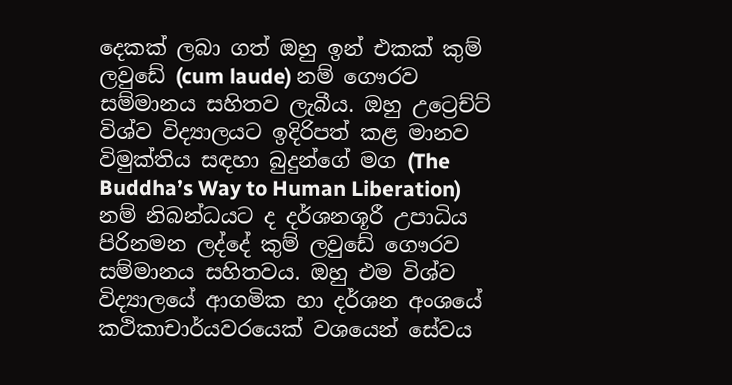දෙකක් ලබා ගත් ඔහු ඉන් එකක් කුම් ලවුඩේ (cum laude) නම් ගෞරව සම්මානය සහිතව ලැබීය. ඔහු උට්‍රෙච්ට් විශ්ව විද්‍යාලයට ඉදිරිපත් කළ මානව විමුක්තිය සඳහා බුදුන්ගේ මග (The Buddha’s Way to Human Liberation) නම් නිබන්ධයට ද දර්ශනශූරී උපාධිය පිරිනමන ලද්දේ කුම් ලවුඩේ ගෞරව සම්මානය සහිතවය. ඔහු එම විශ්ව විද්‍යාලයේ ආගමික හා දර්ශන අංශයේ කථිකාචාර්යවරයෙක් වශයෙන් සේවය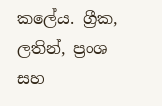කලේය. ග්‍රීක, ලතින්, ප්‍රංශ සහ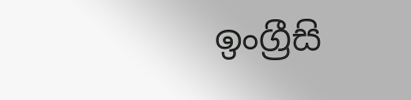ඉංග්‍රීසි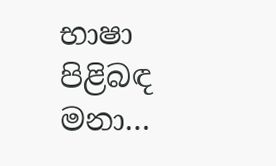භාෂා පිළිබඳ මනා…